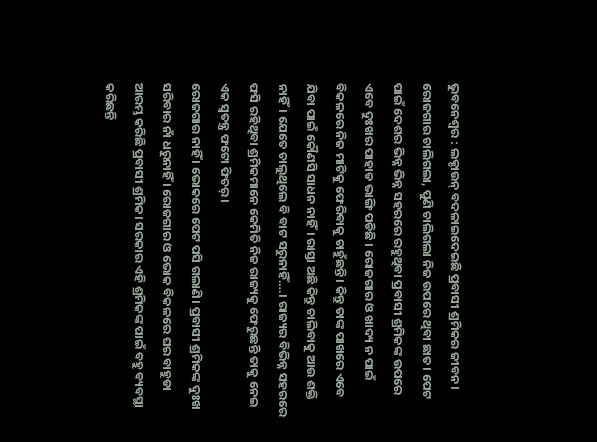ଭୁବନେଶ୍ବର : ଲକ୍ଡାଉନ୍ ବଦଳାଇଦେଇଛି ପ୍ରବାସୀ ଶ୍ରମିକର ଜୀବନ। ରୋଜଗାର ଚାଲିଗଲା, ପୁଣି ଚାଲିଗଲା ନିଜ ଉପରେ ଥିବା ଛାତ। ପେଟ ପାଇଁ ଦେଶର ଭିନ୍ନ ଭିନ୍ନ ସହରରେ ରହୁଥିବା ପ୍ରବାସୀ ଶ୍ରମିକଙ୍କ ଉପରେ ଏବେ ଦୁଃଖର ପାହାଡ ଭାଙ୍ଗି ପଡିଛି । ରୋଜଗାର ଓ ଖାଦ୍ୟ ନ ପାଇଁ ବିକଳରେ ନିଜ ମାଟିକୁ ଫେରିବାକୁ ଚାହୁଁଛନ୍ତି । କିନ୍ତୁ ତାଙ୍କ ପାଖରେ ଏବେ ଯିବା ପାଇଁ କୌଣସି ସାଧନ ନାହିଁ। ରାସ୍ତା ଅଛି କିନ୍ତୁ ଚାଲିବାକୁ ଆଉ ଶକ୍ତି ନାହିଁ। ଯେତେ ଚାଲୁଥିଲେ ବି ବାଟ ସରୁନାହିଁ….। ରାଜ୍ୟର ବିଭିନ୍ନ ସହରରେ ଫସି ରହିଥିବା ଶ୍ରମିକମାନେ କେମିତି ନିଜ ରାଜ୍ୟକୁ ଫେରୁଛନ୍ତି ତାକୁ ନେଇ ଏକ ସ୍ବତନ୍ତ୍ର ଫଟୋ ଫିଚର୍।
ରୋଜଗାର ନାହିଁ । ଭୋକରେ ପେଟ ପସି ଗଲାଣି। ପ୍ରବାସୀ ଶ୍ରମିକଙ୍କ ଦୁଃଖ ସରିବାର ନାଁ ଧରୁନାହିଁ । ରୋଜଗାର ଓ ଭୋକ ବିକଳରେ ଘର ବାହୁଡା ଆରମ୍ଭ କରିଛି ପ୍ରବାସୀ ଶ୍ରମିକ। ସରକାର ଏହି ଶ୍ରମିକଙ୍କ ପାଇଁ ବହୁ ବ୍ୟବସ୍ଥା କରିଛନ୍ତି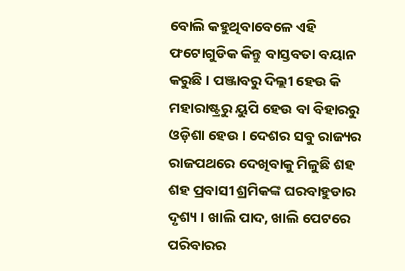ବୋଲି କହୁଥିବାବେଳେ ଏହି ଫଟୋଗୁଡିକ କିନ୍ତୁ ବାସ୍ତବତା ବୟାନ କରୁଛି । ପଞ୍ଜାବରୁ ଦିଲ୍ଲୀ ହେଉ କି ମହାରାଷ୍ଟ୍ରରୁ ୟୁପି ହେଉ ବା ବିହାରରୁ ଓଡ଼ିଶା ହେଉ । ଦେଶର ସବୁ ରାଜ୍ୟର ରାଜପଥରେ ଦେଖିବାକୁ ମିଳୁଛି ଶହ ଶହ ପ୍ରବାସୀ ଶ୍ରମିକଙ୍କ ଘରବାହୁଡାର ଦୃଶ୍ୟ । ଖାଲି ପାଦ, ଖାଲି ପେଟରେ ପରିବାରର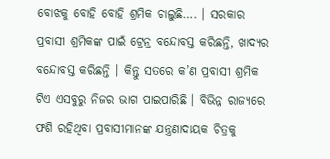ବୋଝକୁ ବୋହି ବୋହି ଶ୍ରମିକ ଚାଲୁଛି…. । ସରକାର ପ୍ରବାସୀ ଶ୍ରମିକଙ୍କ ପାଇଁ ଟ୍ରେନ୍ର ବନ୍ଦୋବସ୍ତ କରିଛନ୍ତି, ଖାଦ୍ୟର ବନ୍ଦୋବସ୍ତ କରିଛନ୍ତି । କିନ୍ତୁ ସତରେ କ’ଣ ପ୍ରବାସୀ ଶ୍ରମିକ ଟିଏ ଏସବୁରୁ ନିଜର ଭାଗ ପାଇପାରିଛି । ବିଭିନ୍ନ ରାଜ୍ୟରେ ଫଶି ରହିଥିବା ପ୍ରବାସୀମାନଙ୍କ ଯନ୍ତ୍ରଣାଦାୟକ ଚିତ୍ରକୁ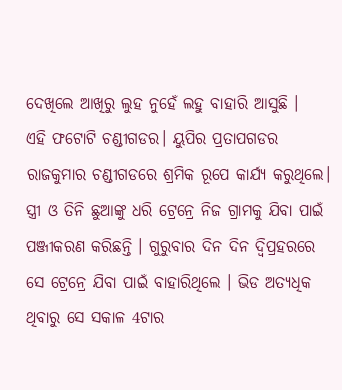ଦେଖିଲେ ଆଖିରୁ ଲୁହ ନୁହେଁ ଲହୁ ବାହାରି ଆସୁଛି ।
ଏହି ଫଟୋଟି ଚଣ୍ଡୀଗଡର। ୟୁପିର ପ୍ରତାପଗଡର ରାଜକୁମାର ଚଣ୍ଡୀଗଡରେ ଶ୍ରମିକ ରୂପେ କାର୍ଯ୍ୟ କରୁଥିଲେ। ସ୍ତ୍ରୀ ଓ ତିନି ଛୁଆଙ୍କୁ ଧରି ଟ୍ରେନ୍ରେ ନିଜ ଗ୍ରାମକୁ ଯିବା ପାଇଁ ପଞ୍ଜୀକରଣ କରିଛନ୍ତି । ଗୁରୁବାର ଦିନ ଦିନ ଦ୍ବିପ୍ରହରରେ ସେ ଟ୍ରେନ୍ରେ ଯିବା ପାଇଁ ବାହାରିଥିଲେ । ଭିଡ ଅତ୍ୟଧିକ ଥିବାରୁ ସେ ସକାଳ 4ଟାର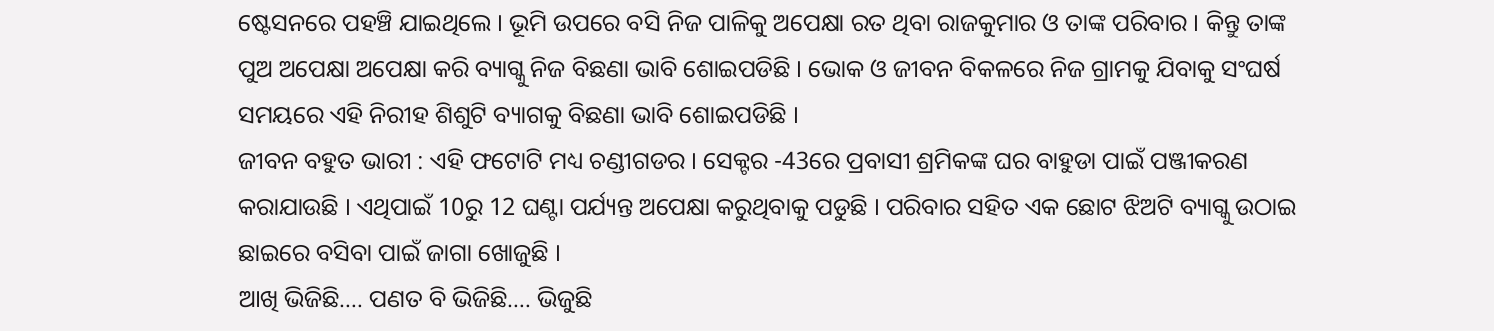ଷ୍ଟେସନରେ ପହଞ୍ଚି ଯାଇଥିଲେ । ଭୂମି ଉପରେ ବସି ନିଜ ପାଳିକୁ ଅପେକ୍ଷା ରତ ଥିବା ରାଜକୁମାର ଓ ତାଙ୍କ ପରିବାର । କିନ୍ତୁ ତାଙ୍କ ପୁଅ ଅପେକ୍ଷା ଅପେକ୍ଷା କରି ବ୍ୟାଗ୍କୁ ନିଜ ବିଛଣା ଭାବି ଶୋଇପଡିଛି । ଭୋକ ଓ ଜୀବନ ବିକଳରେ ନିଜ ଗ୍ରାମକୁ ଯିବାକୁ ସଂଘର୍ଷ ସମୟରେ ଏହି ନିରୀହ ଶିଶୁଟି ବ୍ୟାଗକୁ ବିଛଣା ଭାବି ଶୋଇପଡିଛି ।
ଜୀବନ ବହୁତ ଭାରୀ : ଏହି ଫଟୋଟି ମଧ୍ୟ ଚଣ୍ଡୀଗଡର । ସେକ୍ଟର -43ରେ ପ୍ରବାସୀ ଶ୍ରମିକଙ୍କ ଘର ବାହୁଡା ପାଇଁ ପଞ୍ଜୀକରଣ କରାଯାଉଛି । ଏଥିପାଇଁ 10ରୁ 12 ଘଣ୍ଟା ପର୍ଯ୍ୟନ୍ତ ଅପେକ୍ଷା କରୁଥିବାକୁ ପଡୁଛି । ପରିବାର ସହିତ ଏକ ଛୋଟ ଝିଅଟି ବ୍ୟାଗ୍କୁ ଉଠାଇ ଛାଇରେ ବସିବା ପାଇଁ ଜାଗା ଖୋଜୁଛି ।
ଆଖି ଭିଜିଛି…. ପଣତ ବି ଭିଜିଛି…. ଭିଜୁଛି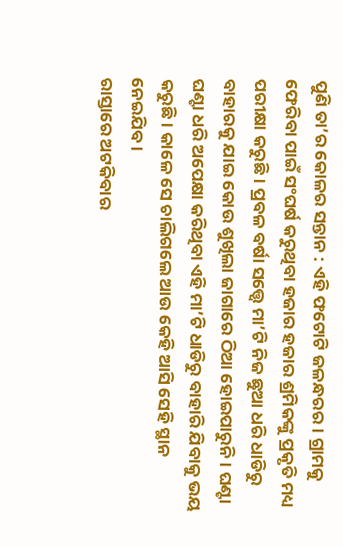ପୁଣି ତା’ର କୋଳର ସନ୍ତାନ : ଏହି ଫଟୋଟି ଜଳନ୍ଧରର। ଗ୍ରାମକୁ ଫେରିବା ପାଇଁ ସଂଘର୍ଷ କରୁଥିବା ହଜାର ହଜାର ଶ୍ରମିକଙ୍କୁ ପ୍ରକୃତି ମଧ୍ୟ ପରୀକ୍ଷା କରୁଛି । ପ୍ରବଳ ବର୍ଷା ସତ୍ତ୍ବେ ମା’ଟି ନିଜ ଛୁଆ ଧରି ଧାଡିରୁ ବାହାରକୁ ଯାଇ କୋଉ ଶୁଖିଲା ଜାଗାରେ ଠିଆ ହୋଇପାରୁନି। ଘଣ୍ଟା ଘଣ୍ଟା ଧରି ଅପେକ୍ଷା କରିଥିବା ଏହି ମା’ଟି ଧାଡିରୁ ବାହାରି ଯିବାକୁ ଭୟ କରୁଛି। କାଳେ ସେ ଚାଲିଗଲେ ଆଉ କେହି ଆସି ସେହି ସ୍ଥାନ ନେଇଯିବ।
ରାସ୍ତାରେ ଅଟକିବାର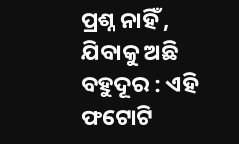ପ୍ରଶ୍ନ ନାହିଁ , ଯିବାକୁ ଅଛି ବହୁଦୂର : ଏହି ଫଟୋଟି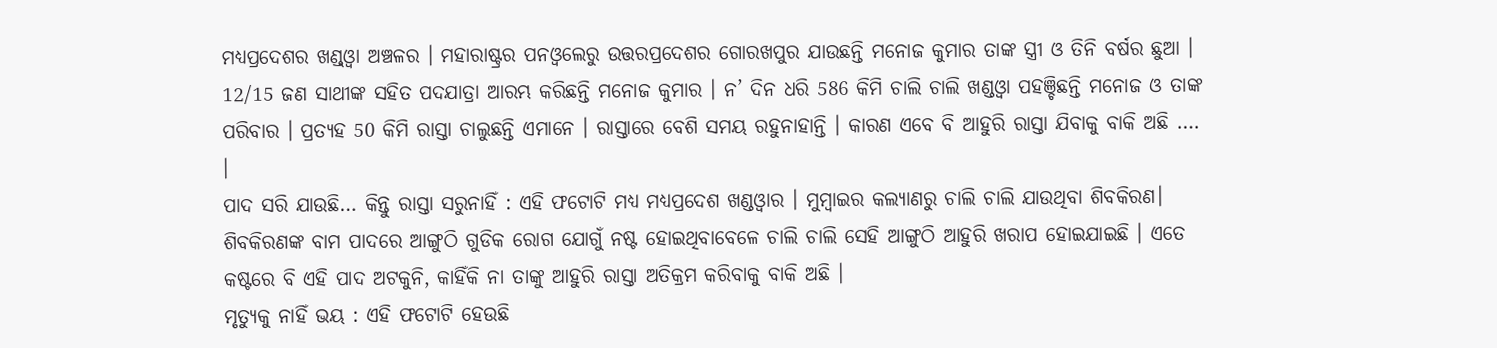ମଧ୍ୟପ୍ରଦେଶର ଖଣ୍ଡ୍ଓ୍ବା ଅଞ୍ଚଳର । ମହାରାଷ୍ଟ୍ରର ପନଓ୍ବଲେରୁ ଉତ୍ତରପ୍ରଦେଶର ଗୋରଖପୁର ଯାଉଛନ୍ତି ମନୋଜ କୁମାର ତାଙ୍କ ସ୍ତ୍ରୀ ଓ ତିନି ବର୍ଷର ଛୁଆ । 12/15 ଜଣ ସାଥୀଙ୍କ ସହିତ ପଦଯାତ୍ରା ଆରମ୍ଭ କରିଛନ୍ତି ମନୋଜ କୁମାର । ନ’ ଦିନ ଧରି 586 କିମି ଚାଲି ଚାଲି ଖଣ୍ଡଓ୍ବା ପହଞ୍ଚିଛନ୍ତି ମନୋଜ ଓ ତାଙ୍କ ପରିବାର । ପ୍ରତ୍ୟହ 50 କିମି ରାସ୍ତା ଚାଲୁଛନ୍ତି ଏମାନେ । ରାସ୍ତାରେ ବେଶି ସମୟ ରହୁନାହାନ୍ତି । କାରଣ ଏବେ ବି ଆହୁରି ରାସ୍ତା ଯିବାକୁ ବାକି ଅଛି …. ।
ପାଦ ସରି ଯାଉଛି… କିନ୍ତୁ ରାସ୍ତା ସରୁନାହିଁ : ଏହି ଫଟୋଟି ମଧ୍ୟ ମଧ୍ୟପ୍ରଦେଶ ଖଣ୍ଡଓ୍ବାର । ମୁମ୍ବାଇର କଲ୍ୟାଣରୁ ଚାଲି ଚାଲି ଯାଉଥିବା ଶିବକିରଣ। ଶିବକିରଣଙ୍କ ବାମ ପାଦରେ ଆଙ୍ଗୁଠି ଗୁଡିକ ରୋଗ ଯୋଗୁଁ ନଷ୍ଟ ହୋଇଥିବାବେଳେ ଚାଲି ଚାଲି ସେହି ଆଙ୍ଗୁଠି ଆହୁରି ଖରାପ ହୋଇଯାଇଛି । ଏତେ କଷ୍ଟରେ ବି ଏହି ପାଦ ଅଟକୁନି, କାହିଁକି ନା ତାଙ୍କୁ ଆହୁରି ରାସ୍ତା ଅତିକ୍ରମ କରିବାକୁ ବାକି ଅଛି ।
ମୃତ୍ୟୁକୁ ନାହିଁ ଭୟ : ଏହି ଫଟୋଟି ହେଉଛି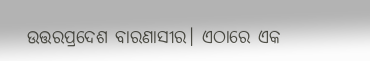ଉତ୍ତରପ୍ରଦେଶ ବାରଣାସୀର। ଏଠାରେ ଏକ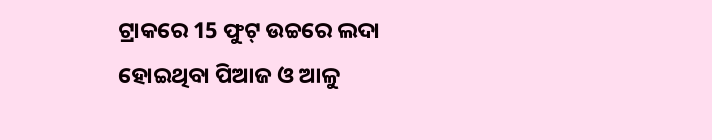ଟ୍ରାକରେ 15 ଫୁଟ୍ ଉଚ୍ଚରେ ଲଦା ହୋଇଥିବା ପିଆଜ ଓ ଆଳୁ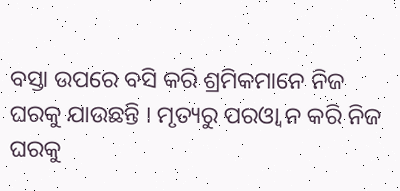ବସ୍ତା ଉପରେ ବସି କରି ଶ୍ରମିକମାନେ ନିଜ ଘରକୁ ଯାଉଛନ୍ତି । ମୃତ୍ୟରୁ ପରଓ୍ବା ନ କରି ନିଜ ଘରକୁ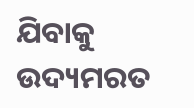ଯିବାକୁ ଉଦ୍ୟମରତ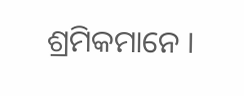ଶ୍ରମିକମାନେ ।